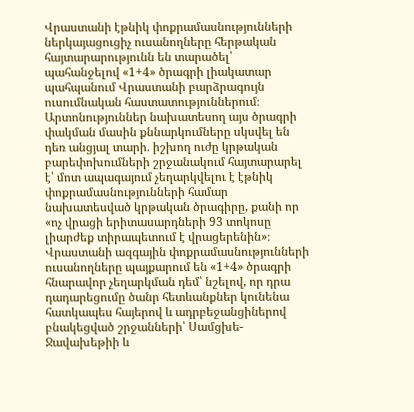Վրաստանի էթնիկ փոքրամասնությունների ներկայացուցիչ ուսանողները հերթական հայտարարությունն են տարածել՝ պահանջելով «1+4» ծրագրի լիակատար պահպանում Վրաստանի բարձրագույն ուսումնական հաստատություններում։
Արտոնություններ նախատեսող այս ծրագրի փակման մասին քննարկումները սկսվել են դեռ անցյալ տարի․ իշխող ուժը կրթական բարեփոխումների շրջանակում հայտարարել է՝ մոտ ապագայում չեղարկվելու է էթնիկ փոքրամասնությունների համար նախատեսված կրթական ծրագիրը, քանի որ «ոչ վրացի երիտասարդների 93 տոկոսը լիարժեք տիրապետում է վրացերենին»։
Վրաստանի ազգային փոքրամասնությունների ուսանողները պայքարում են «1+4» ծրագրի հնարավոր չեղարկման դեմ՝ նշելով, որ դրա դադարեցումը ծանր հետևանքներ կունենա հատկապես հայերով և ադրբեջանցիներով բնակեցված շրջանների՝ Սամցխե-Ջավախեթիի և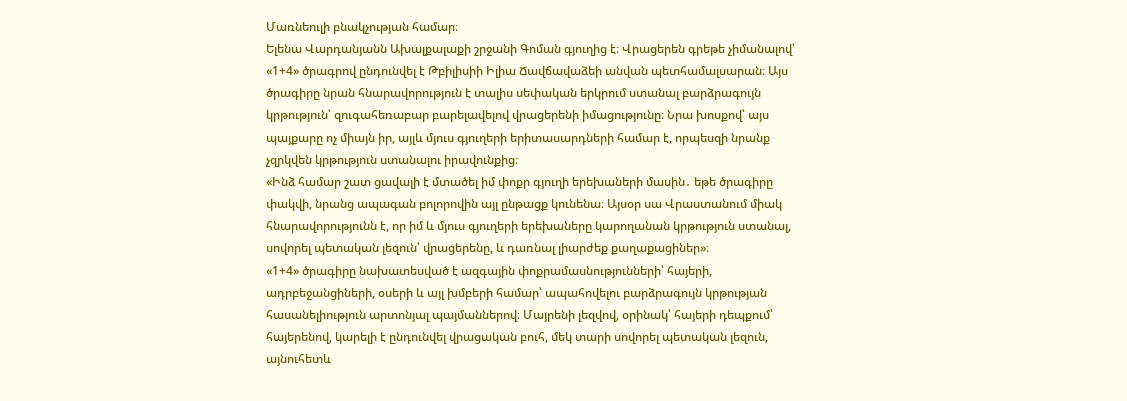Մառնեուլի բնակչության համար։
Ելենա Վարդանյանն Ախալքալաքի շրջանի Գոման գյուղից է։ Վրացերեն գրեթե չիմանալով՝ «1+4» ծրագրով ընդունվել է Թբիլիսիի Իլիա Ճավճավաձեի անվան պետհամալսարան։ Այս ծրագիրը նրան հնարավորություն է տալիս սեփական երկրում ստանալ բարձրագույն կրթություն՝ զուգահեռաբար բարելավելով վրացերենի իմացությունը։ Նրա խոսքով՝ այս պայքարը ոչ միայն իր, այլև մյուս գյուղերի երիտասարդների համար է, որպեսզի նրանք չզրկվեն կրթություն ստանալու իրավունքից։
«Ինձ համար շատ ցավալի է մտածել իմ փոքր գյուղի երեխաների մասին․ եթե ծրագիրը փակվի, նրանց ապագան բոլորովին այլ ընթացք կունենա։ Այսօր սա Վրաստանում միակ հնարավորությունն է, որ իմ և մյուս գյուղերի երեխաները կարողանան կրթություն ստանալ, սովորել պետական լեզուն՝ վրացերենը, և դառնալ լիարժեք քաղաքացիներ»։
«1+4» ծրագիրը նախատեսված է ազգային փոքրամասնությունների՝ հայերի, ադրբեջանցիների, օսերի և այլ խմբերի համար՝ ապահովելու բարձրագույն կրթության հասանելիություն արտոնյալ պայմաններով։ Մայրենի լեզվով, օրինակ՝ հայերի դեպքում՝ հայերենով, կարելի է ընդունվել վրացական բուհ, մեկ տարի սովորել պետական լեզուն, այնուհետև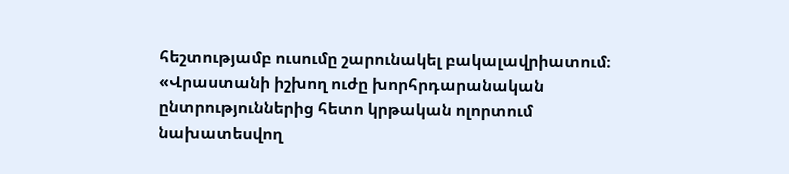հեշտությամբ ուսումը շարունակել բակալավրիատում։
«Վրաստանի իշխող ուժը խորհրդարանական ընտրություններից հետո կրթական ոլորտում նախատեսվող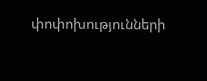փոփոխությունների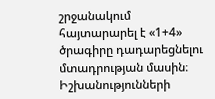շրջանակում հայտարարել է «1+4» ծրագիրը դադարեցնելու մտադրության մասին։
Իշխանությունների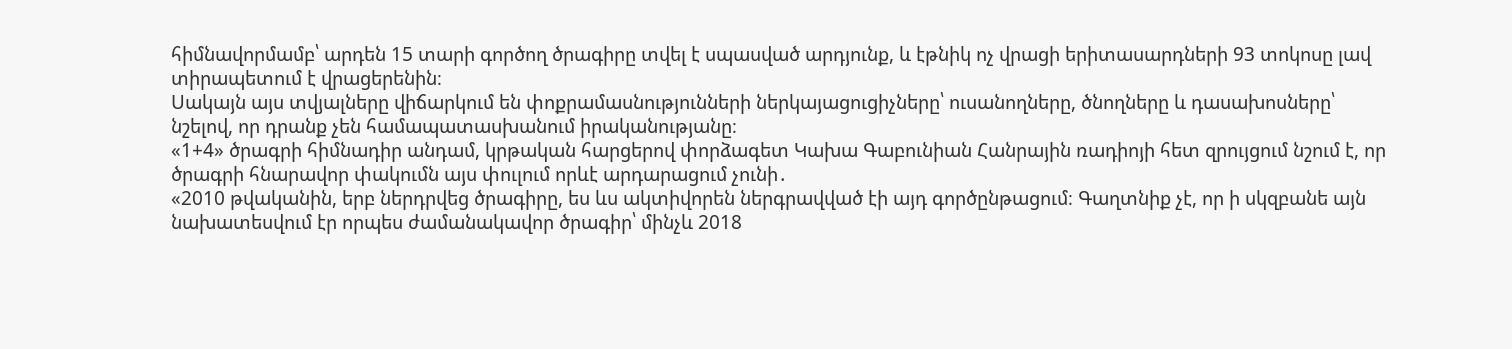հիմնավորմամբ՝ արդեն 15 տարի գործող ծրագիրը տվել է սպասված արդյունք, և էթնիկ ոչ վրացի երիտասարդների 93 տոկոսը լավ տիրապետում է վրացերենին։
Սակայն այս տվյալները վիճարկում են փոքրամասնությունների ներկայացուցիչները՝ ուսանողները, ծնողները և դասախոսները՝ նշելով, որ դրանք չեն համապատասխանում իրականությանը։
«1+4» ծրագրի հիմնադիր անդամ, կրթական հարցերով փորձագետ Կախա Գաբունիան Հանրային ռադիոյի հետ զրույցում նշում է, որ ծրագրի հնարավոր փակումն այս փուլում որևէ արդարացում չունի․
«2010 թվականին, երբ ներդրվեց ծրագիրը, ես ևս ակտիվորեն ներգրավված էի այդ գործընթացում։ Գաղտնիք չէ, որ ի սկզբանե այն նախատեսվում էր որպես ժամանակավոր ծրագիր՝ մինչև 2018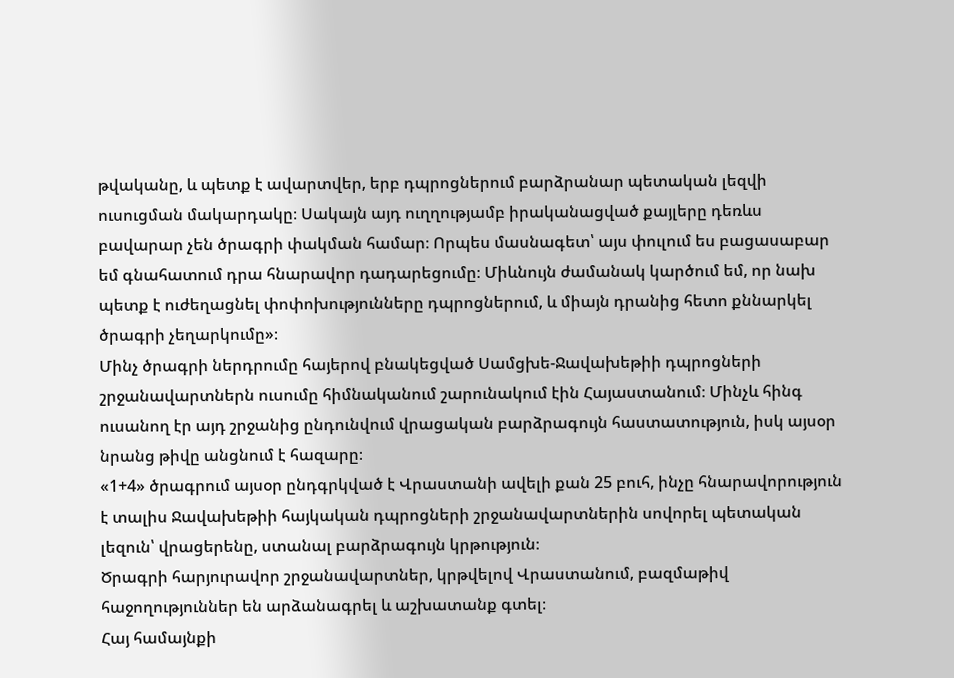թվականը, և պետք է ավարտվեր, երբ դպրոցներում բարձրանար պետական լեզվի ուսուցման մակարդակը։ Սակայն այդ ուղղությամբ իրականացված քայլերը դեռևս բավարար չեն ծրագրի փակման համար։ Որպես մասնագետ՝ այս փուլում ես բացասաբար եմ գնահատում դրա հնարավոր դադարեցումը։ Միևնույն ժամանակ կարծում եմ, որ նախ պետք է ուժեղացնել փոփոխությունները դպրոցներում, և միայն դրանից հետո քննարկել ծրագրի չեղարկումը»։
Մինչ ծրագրի ներդրումը հայերով բնակեցված Սամցխե-Ջավախեթիի դպրոցների շրջանավարտներն ուսումը հիմնականում շարունակում էին Հայաստանում։ Մինչև հինգ ուսանող էր այդ շրջանից ընդունվում վրացական բարձրագույն հաստատություն, իսկ այսօր նրանց թիվը անցնում է հազարը։
«1+4» ծրագրում այսօր ընդգրկված է Վրաստանի ավելի քան 25 բուհ, ինչը հնարավորություն է տալիս Ջավախեթիի հայկական դպրոցների շրջանավարտներին սովորել պետական լեզուն՝ վրացերենը, ստանալ բարձրագույն կրթություն։
Ծրագրի հարյուրավոր շրջանավարտներ, կրթվելով Վրաստանում, բազմաթիվ հաջողություններ են արձանագրել և աշխատանք գտել։
Հայ համայնքի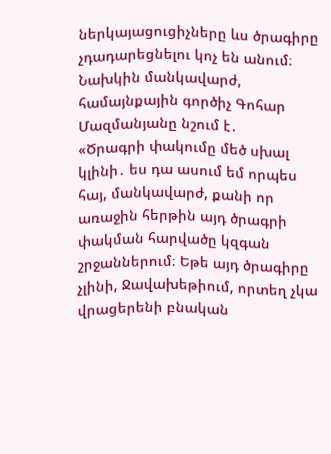ներկայացուցիչները ևս ծրագիրը չդադարեցնելու կոչ են անում։ Նախկին մանկավարժ, համայնքային գործիչ Գոհար Մազմանյանը նշում է․
«Ծրագրի փակումը մեծ սխալ կլինի․ ես դա ասում եմ որպես հայ, մանկավարժ, քանի որ առաջին հերթին այդ ծրագրի փակման հարվածը կզգան շրջաններում։ Եթե այդ ծրագիրը չլինի, Ջավախեթիում, որտեղ չկա վրացերենի բնական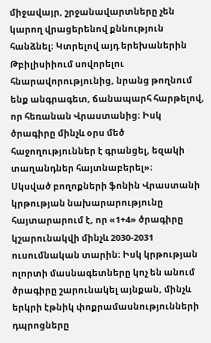միջավայր, շրջանավարտները չեն կարող վրացերենով քննություն հանձնել։ Կտրելով այդ երեխաներին Թբիլիսիիում սովորելու հնարավորությունից, նրանց թողնում ենք անգրագետ, ճանապարհ հարթելով, որ հեռանան Վրաստանից։ Իսկ ծրագիրը մինչև օրս մեծ հաջողություններ է գրանցել, եզակի տաղանդներ հայտնաբերել»։
Սկսված բողոքների ֆոնին Վրաստանի կրթության նախարարությունը հայտարարում է, որ «1+4» ծրագիրը կշարունակվի մինչև 2030-2031 ուսումնական տարին։ Իսկ կրթության ոլորտի մասնագետները կոչ են անում ծրագիրը շարունակել այնքան, մինչև երկրի էթնիկ փոքրամասնությունների դպրոցները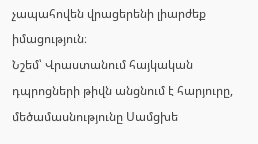չապահովեն վրացերենի լիարժեք իմացություն։
Նշեմ՝ Վրաստանում հայկական դպրոցների թիվն անցնում է հարյուրը, մեծամասնությունը Սամցխե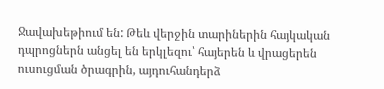Ջավախեթիում են: Թեև վերջին տարիներին հայկական դպրոցներն անցել են երկլեզու՝ հայերեն և վրացերեն ուսուցման ծրագրին, այդուհանդերձ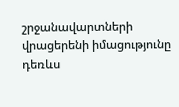շրջանավարտների վրացերենի իմացությունը դեռևս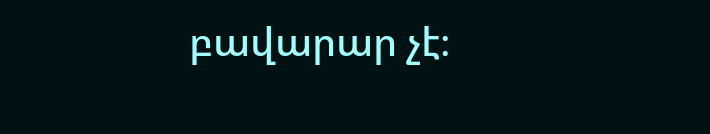բավարար չէ։